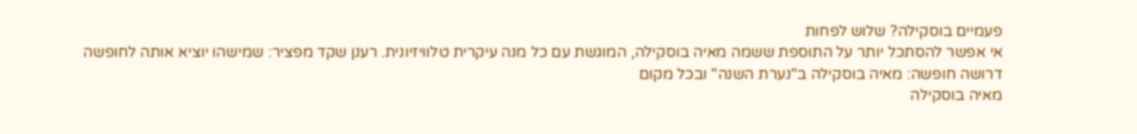פעמיים בוסקילה? שלוש לפחות
אי אפשר להסתכל יותר על התוספת ששמה מאיה בוסקילה, המוגשת עם כל מנה עיקרית טלוויזיונית. רענן שקד מפציר: שמישהו יוציא אותה לחופשה
דרושה חופשה: מאיה בוסקילה ב"נערת השנה" ובכל מקום
מאיה בוסקילה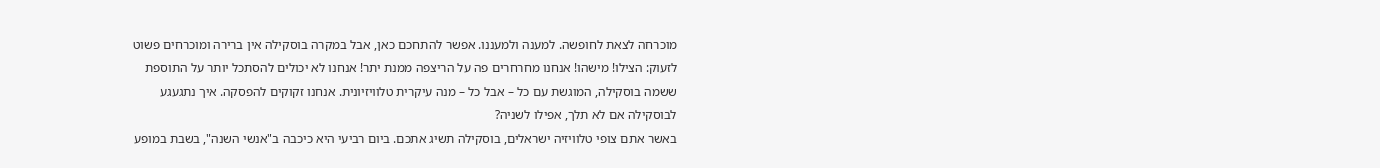מוכרחה לצאת לחופשה. למענה ולמעננו. אפשר להתחכם כאן, אבל במקרה בוסקילה אין ברירה ומוכרחים פשוט לזעוק: הצילו! מישהו! אנחנו מחרחרים פה על הריצפה ממנת יתר! אנחנו לא יכולים להסתכל יותר על התוספת ששמה בוסקילה, המוגשת עם כל – אבל כל – מנה עיקרית טלוויזיונית. אנחנו זקוקים להפסקה. איך נתגעגע לבוסקילה אם לא תלך, אפילו לשניה?
באשר אתם צופי טלוויזיה ישראלים, בוסקילה תשיג אתכם. ביום רביעי היא כיכבה ב"אנשי השנה", בשבת במופע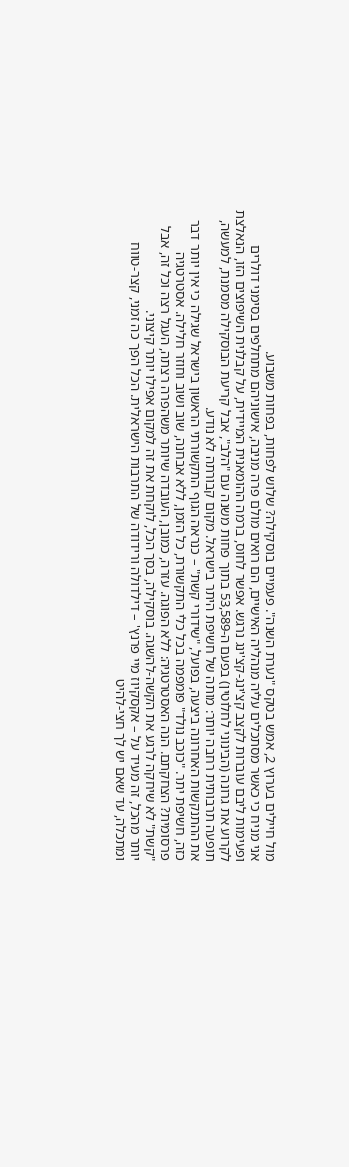מול חיילים בערוץ 2, אמש בטקס "נערת השנה". פעמיים בוסקילה? שלוש לפחות, בפחות משבוע.
אני מניח כי כאשר מסתכלים עליה מנהליה האישיים, הם רואים מולם פרה מניבה, אישוניהם מתחלפים בסימני דולרים ופעימות ליבם עוברות לקצב קצ'ינג-קצ'ינג נרגש. אפשר לחוס, ברמה ההומאנית המיידית, על קבלנית השיפוצים הזו, הנאלצת לקרוע את גרונה (הבינוני לחלוטין) בפעם ה-53,589 בתוך פחות משנה עם "הלב", אבל קריעת הבוסקילה מסמנת, למעשה, תופעה תרבותית רחבה יותר: מותה של חשיפת היתר בישראל. מקום קבורתה לא נודע.
את ההתנקשות האחרונה ביצעה, בפועל, "שידורי קשת" – כנראה הגוף התקשורתי הראשון בישראל שגילה כי אין יותר דבר כזה, חשיפת יתר. "כוכב נולד" פומפמה בכל כלי התקשורת, כל הזמן, ללא אבחנה, שוב ושוב וחוזר חלילה. אסטרטגיה פרסומית? הצחקתם. הנה האסטרטגיה: ללא הפוגה. עזרה, כמובן, העובדה שיותר משהפרה רצתה, העגל רצה וכל זה, אבל "קשת" לא שיחקה לרגע את הקשה-להשגה. בוסקילה, בסך הכל, לוקחת את זה למקום אפילו יותר קיצוני.
יותר מהכל, זה מעיד על – אקסקיוז מיי פרנץ' – דילדולה ורידודה של התרבות הישראלית. הכל הפך כה זמני, קצר-טווח ומתכלה, עד שאם יש לך חצי-להיט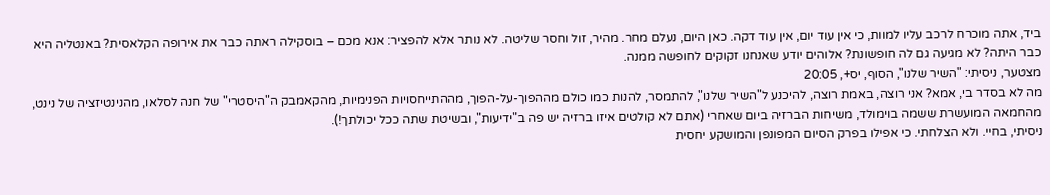ביד, אתה מוכרח לרכב עליו למוות, כי אין עוד יום, אין עוד דקה. כאן היום, נעלם מחר. מהיר, זול וחסר שליטה. לא נותר אלא להפציר: אנא מכם – בוסקילה ראתה כבר את אירופה הקלאסית? באנטליה היא כבר היתה? לא מגיעה גם לה חופשונת? אלוהים יודע שאנחנו זקוקים לחופשה ממנה.
מצטער, ניסיתי: "השיר שלנו", הסוף, יס+, 20:05
מה לא בסדר בי, אמא? אני רוצה, באמת רוצה, להיכנע ל"השיר שלנו", להתמסר, להנות כמו כולם מההפוך-על-הפוך, מההתייחסויות הפנימיות, מהקאמבק ה"היסטרי" של חנה לסלאו, מהנינטיזציה של נינט, מהחמאה המועשרת ששמה בוימולד, משיחות הברזיה ביום שאחרי (אתם לא קולטים איזו ברזיה יש פה ב"ידיעות", ובשיטת שתה ככל יכולתך!).
ניסיתי, בחיי. ולא הצלחתי. כי אפילו בפרק הסיום המפונפן והמושקע יחסית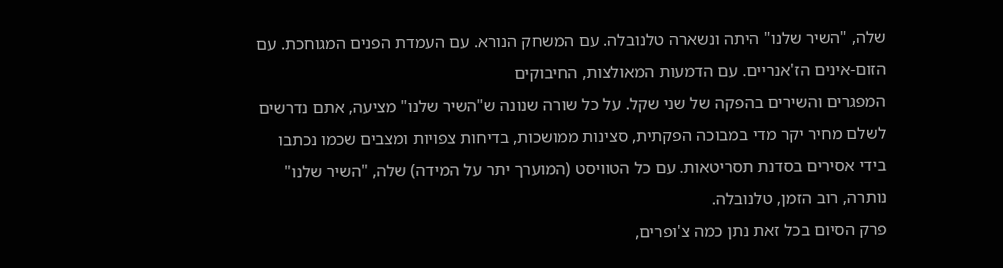שלה, "השיר שלנו" היתה ונשארה טלנובלה. עם המשחק הנורא. עם העמדת הפנים המגוחכת. עם הזום-אינים הז'אנריים. עם הדמעות המאולצות, החיבוקים
המפגרים והשירים בהפקה של שני שקל. על כל שורה שנונה ש"השיר שלנו" מציעה, אתם נדרשים לשלם מחיר יקר מדי במבוכה הפקתית, סצינות ממושכות, בדיחות צפויות ומצבים שכמו נכתבו בידי אסירים בסדנת תסריטאות. עם כל הטוויסט (המוערך יתר על המידה) שלה, "השיר שלנו" נותרה, רוב הזמן, טלנובלה.
פרק הסיום בכל זאת נתן כמה צ'ופרים,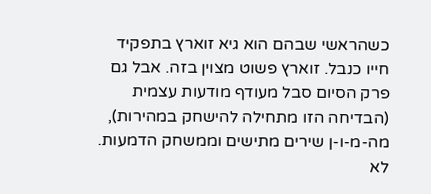כשהראשי שבהם הוא גיא זוארץ בתפקיד חייו כנבל. זוארץ פשוט מצוין בזה. אבל גם פרק הסיום סבל מעודף מודעות עצמית (הבדיחה הזו מתחילה להישחק במהירות), מה-מ-ו-ן שירים מתישים וממשחק הדמעות.
לא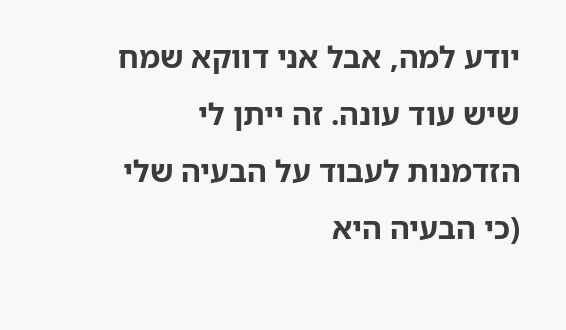יודע למה, אבל אני דווקא שמח שיש עוד עונה. זה ייתן לי הזדמנות לעבוד על הבעיה שלי (כי הבעיה היא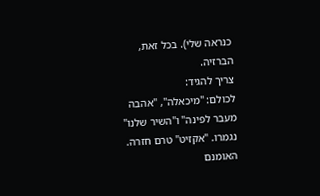כנראה שלי). בכל זאת, הברזיה.
צריך להגיד:
לכולם: "מיכאלה", "אהבה מעבר לפינה" ו"השיר שלנו" נגמרו. "אקזיט" טרם חזרה. האומנם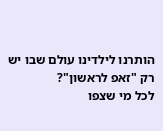הותרנו לילדינו עולם שבו יש רק "זאפ לראשון"?
לכל מי שצפו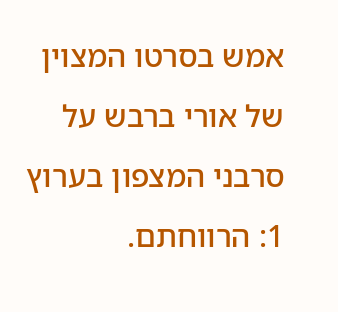אמש בסרטו המצוין של אורי ברבש על סרבני המצפון בערוץ 1: הרווחתם.